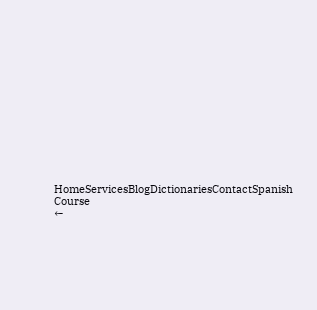HomeServicesBlogDictionariesContactSpanish Course
←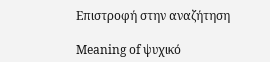Επιστροφή στην αναζήτηση

Meaning of ψυχικό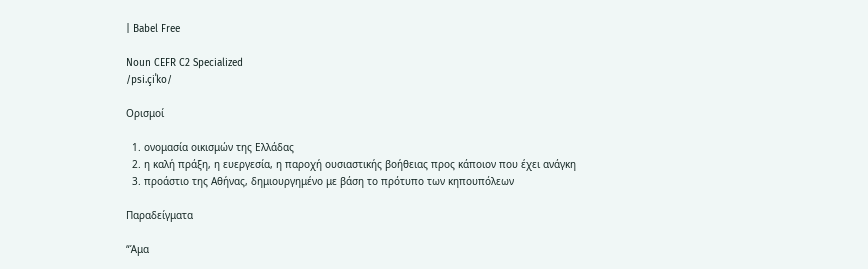| Babel Free

Noun CEFR C2 Specialized
/psi.çiˈko/

Ορισμοί

  1. ονομασία οικισμών της Ελλάδας
  2. η καλή πράξη, η ευεργεσία, η παροχή ουσιαστικής βοήθειας προς κάποιον που έχει ανάγκη
  3. προάστιο της Αθήνας, δημιουργημένο με βάση το πρότυπο των κηπουπόλεων

Παραδείγματα

“Άμα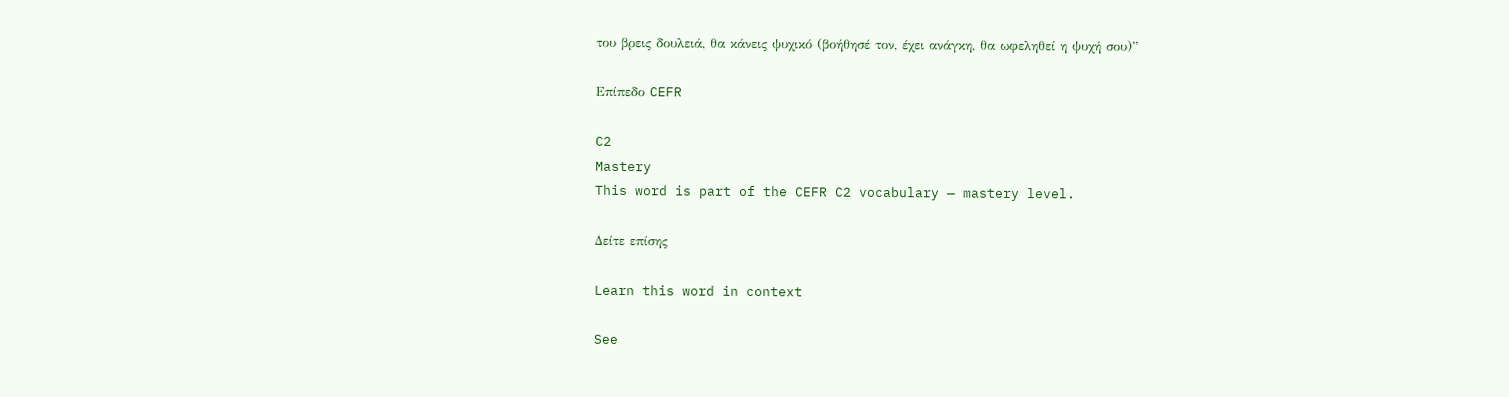του βρεις δουλειά, θα κάνεις ψυχικό (βοήθησέ τον, έχει ανάγκη, θα ωφεληθεί η ψυχή σου)”

Επίπεδο CEFR

C2
Mastery
This word is part of the CEFR C2 vocabulary — mastery level.

Δείτε επίσης

Learn this word in context

See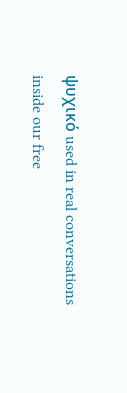ψυχικό used in real conversations inside our free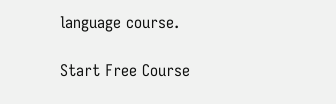language course.

Start Free Course